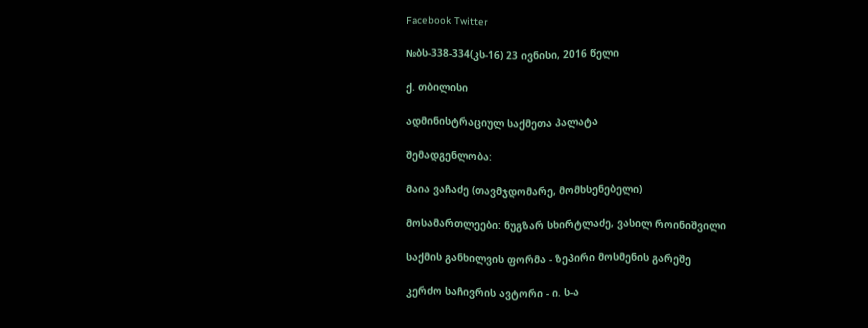Facebook Twitter

№ბს-338-334(კს-16) 23 ივნისი, 2016 წელი

ქ. თბილისი

ადმინისტრაციულ საქმეთა პალატა

შემადგენლობა:

მაია ვაჩაძე (თავმჯდომარე, მომხსენებელი)

მოსამართლეები: ნუგზარ სხირტლაძე, ვასილ როინიშვილი

საქმის განხილვის ფორმა - ზეპირი მოსმენის გარეშე

კერძო საჩივრის ავტორი - ი. ს-ა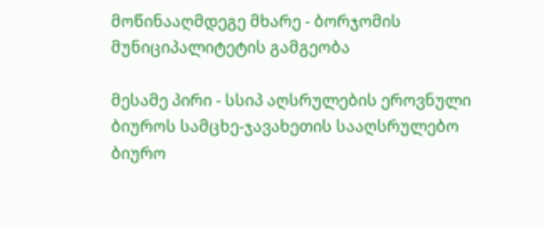მოწინააღმდეგე მხარე - ბორჯომის მუნიციპალიტეტის გამგეობა

მესამე პირი - სსიპ აღსრულების ეროვნული ბიუროს სამცხე-ჯავახეთის სააღსრულებო ბიურო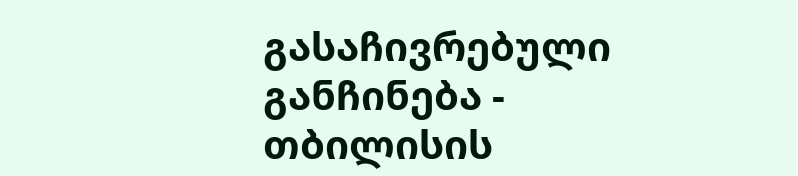გასაჩივრებული განჩინება - თბილისის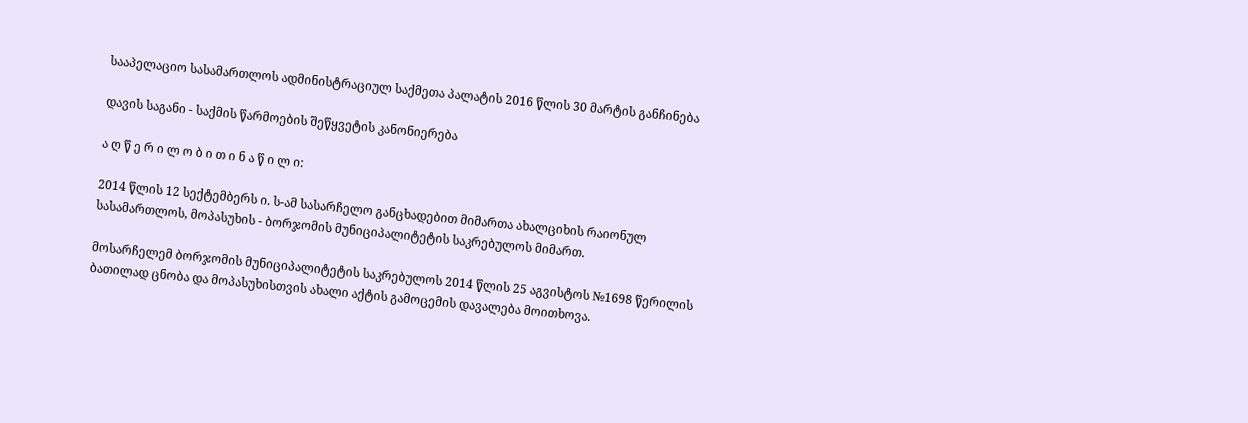სააპელაციო სასამართლოს ადმინისტრაციულ საქმეთა პალატის 2016 წლის 30 მარტის განჩინება

დავის საგანი - საქმის წარმოების შეწყვეტის კანონიერება

ა ღ წ ე რ ი ლ ო ბ ი თ ი ნ ა წ ი ლ ი:

2014 წლის 12 სექტემბერს ი. ს-ამ სასარჩელო განცხადებით მიმართა ახალციხის რაიონულ სასამართლოს, მოპასუხის - ბორჯომის მუნიციპალიტეტის საკრებულოს მიმართ.

მოსარჩელემ ბორჯომის მუნიციპალიტეტის საკრებულოს 2014 წლის 25 აგვისტოს №1698 წერილის ბათილად ცნობა და მოპასუხისთვის ახალი აქტის გამოცემის დავალება მოითხოვა.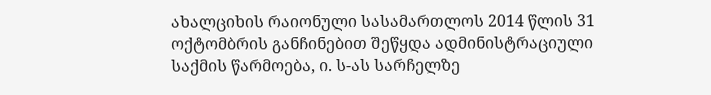ახალციხის რაიონული სასამართლოს 2014 წლის 31 ოქტომბრის განჩინებით შეწყდა ადმინისტრაციული საქმის წარმოება, ი. ს-ას სარჩელზე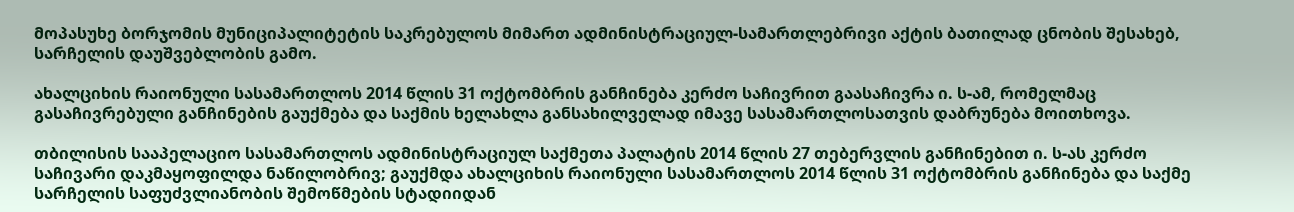მოპასუხე ბორჯომის მუნიციპალიტეტის საკრებულოს მიმართ ადმინისტრაციულ-სამართლებრივი აქტის ბათილად ცნობის შესახებ, სარჩელის დაუშვებლობის გამო.

ახალციხის რაიონული სასამართლოს 2014 წლის 31 ოქტომბრის განჩინება კერძო საჩივრით გაასაჩივრა ი. ს-ამ, რომელმაც გასაჩივრებული განჩინების გაუქმება და საქმის ხელახლა განსახილველად იმავე სასამართლოსათვის დაბრუნება მოითხოვა.

თბილისის სააპელაციო სასამართლოს ადმინისტრაციულ საქმეთა პალატის 2014 წლის 27 თებერვლის განჩინებით ი. ს-ას კერძო საჩივარი დაკმაყოფილდა ნაწილობრივ; გაუქმდა ახალციხის რაიონული სასამართლოს 2014 წლის 31 ოქტომბრის განჩინება და საქმე სარჩელის საფუძვლიანობის შემოწმების სტადიიდან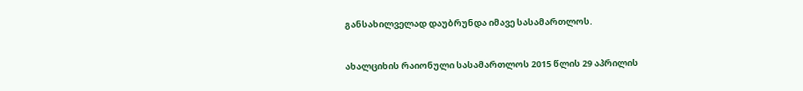განსახილველად დაუბრუნდა იმავე სასამართლოს.

ახალციხის რაიონული სასამართლოს 2015 წლის 29 აპრილის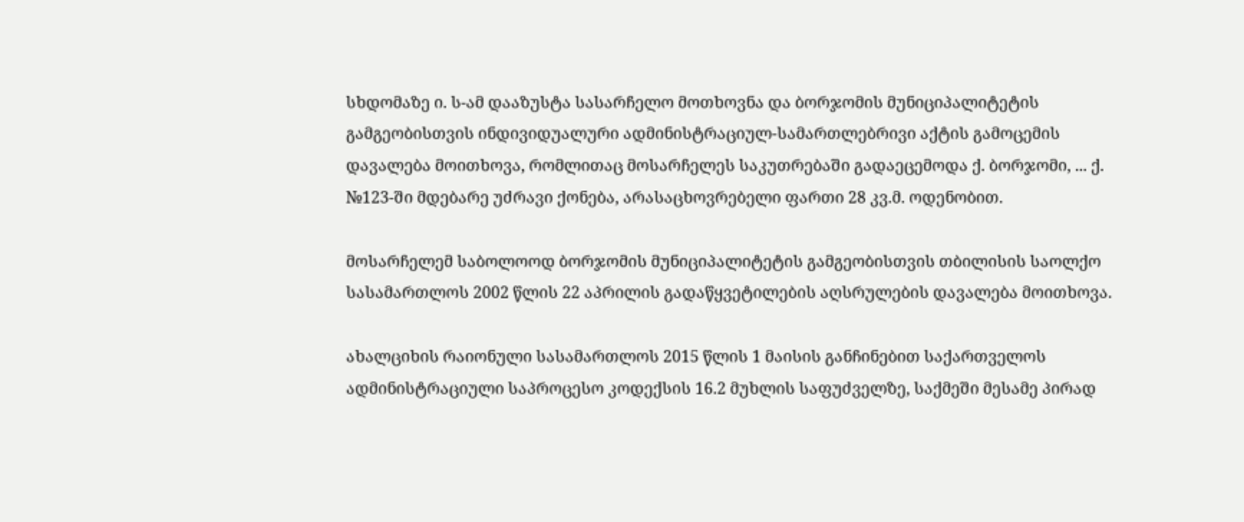სხდომაზე ი. ს-ამ დააზუსტა სასარჩელო მოთხოვნა და ბორჯომის მუნიციპალიტეტის გამგეობისთვის ინდივიდუალური ადმინისტრაციულ-სამართლებრივი აქტის გამოცემის დავალება მოითხოვა, რომლითაც მოსარჩელეს საკუთრებაში გადაეცემოდა ქ. ბორჯომი, ... ქ. №123-ში მდებარე უძრავი ქონება, არასაცხოვრებელი ფართი 28 კვ.მ. ოდენობით.

მოსარჩელემ საბოლოოდ ბორჯომის მუნიციპალიტეტის გამგეობისთვის თბილისის საოლქო სასამართლოს 2002 წლის 22 აპრილის გადაწყვეტილების აღსრულების დავალება მოითხოვა.

ახალციხის რაიონული სასამართლოს 2015 წლის 1 მაისის განჩინებით საქართველოს ადმინისტრაციული საპროცესო კოდექსის 16.2 მუხლის საფუძველზე, საქმეში მესამე პირად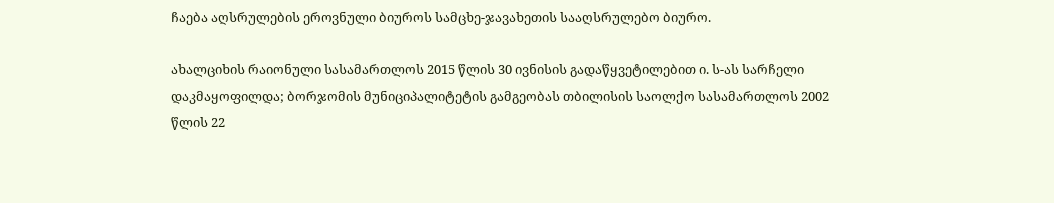ჩაება აღსრულების ეროვნული ბიუროს სამცხე-ჯავახეთის სააღსრულებო ბიურო.

ახალციხის რაიონული სასამართლოს 2015 წლის 30 ივნისის გადაწყვეტილებით ი. ს-ას სარჩელი დაკმაყოფილდა; ბორჯომის მუნიციპალიტეტის გამგეობას თბილისის საოლქო სასამართლოს 2002 წლის 22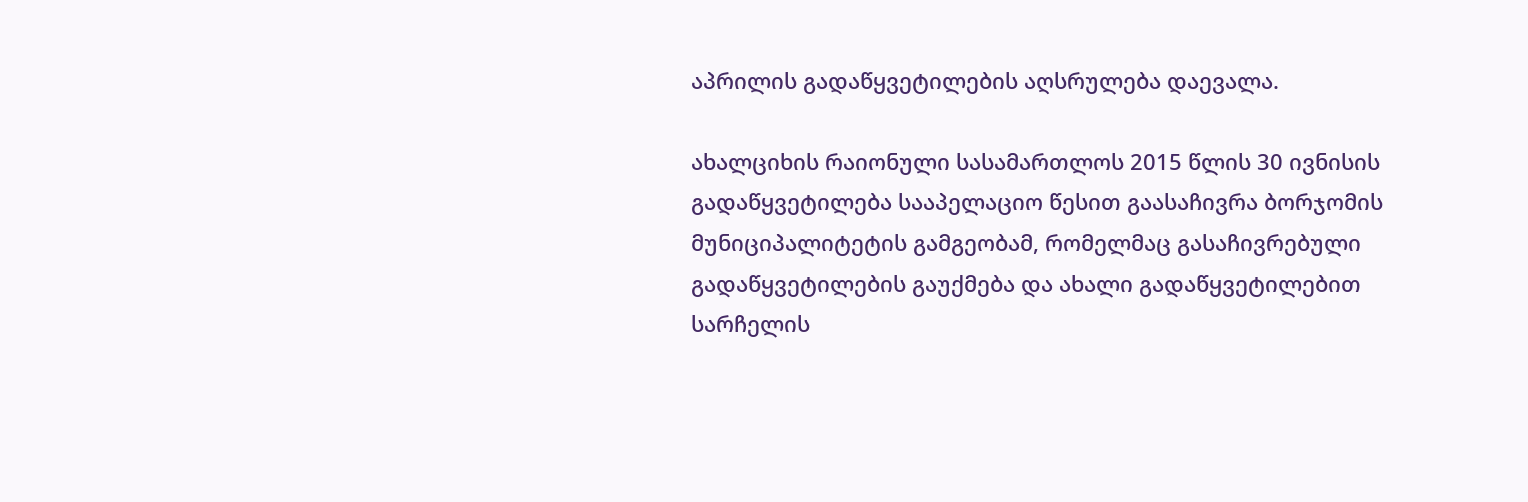აპრილის გადაწყვეტილების აღსრულება დაევალა.

ახალციხის რაიონული სასამართლოს 2015 წლის 30 ივნისის გადაწყვეტილება სააპელაციო წესით გაასაჩივრა ბორჯომის მუნიციპალიტეტის გამგეობამ, რომელმაც გასაჩივრებული გადაწყვეტილების გაუქმება და ახალი გადაწყვეტილებით სარჩელის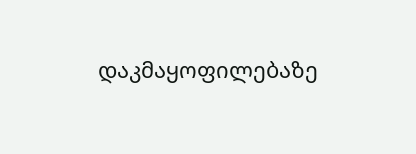დაკმაყოფილებაზე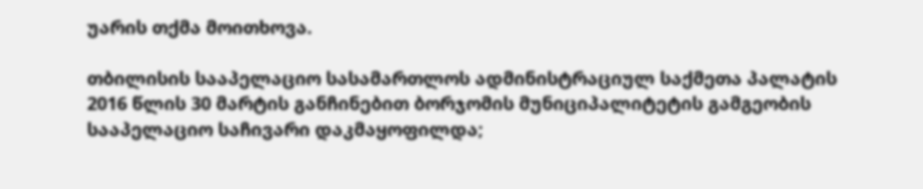უარის თქმა მოითხოვა.

თბილისის სააპელაციო სასამართლოს ადმინისტრაციულ საქმეთა პალატის 2016 წლის 30 მარტის განჩინებით ბორჯომის მუნიციპალიტეტის გამგეობის სააპელაციო საჩივარი დაკმაყოფილდა;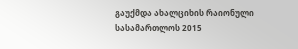გაუქმდა ახალციხის რაიონული სასამართლოს 2015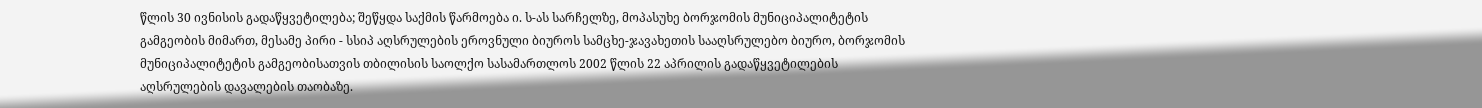წლის 30 ივნისის გადაწყვეტილება; შეწყდა საქმის წარმოება ი. ს-ას სარჩელზე, მოპასუხე ბორჯომის მუნიციპალიტეტის გამგეობის მიმართ, მესამე პირი - სსიპ აღსრულების ეროვნული ბიუროს სამცხე-ჯავახეთის სააღსრულებო ბიურო, ბორჯომის მუნიციპალიტეტის გამგეობისათვის თბილისის საოლქო სასამართლოს 2002 წლის 22 აპრილის გადაწყვეტილების აღსრულების დავალების თაობაზე.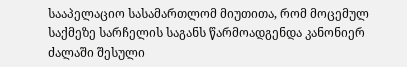სააპელაციო სასამართლომ მიუთითა, რომ მოცემულ საქმეზე სარჩელის საგანს წარმოადგენდა კანონიერ ძალაში შესული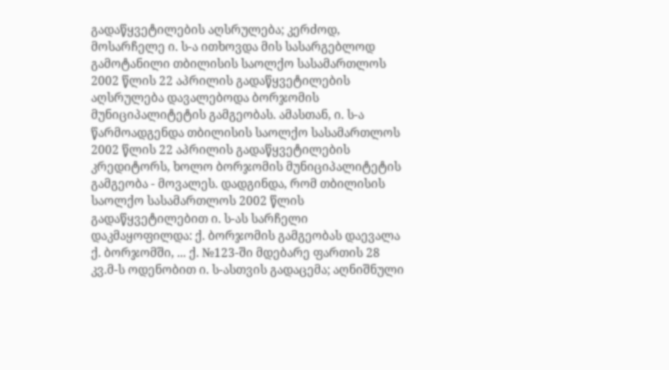გადაწყვეტილების აღსრულება; კერძოდ, მოსარჩელე ი. ს-ა ითხოვდა მის სასარგებლოდ გამოტანილი თბილისის საოლქო სასამართლოს 2002 წლის 22 აპრილის გადაწყვეტილების აღსრულება დავალებოდა ბორჯომის მუნიციპალიტეტის გამგეობას. ამასთან, ი. ს-ა წარმოადგენდა თბილისის საოლქო სასამართლოს 2002 წლის 22 აპრილის გადაწყვეტილების კრედიტორს, ხოლო ბორჯომის მუნიციპალიტეტის გამგეობა - მოვალეს. დადგინდა, რომ თბილისის საოლქო სასამართლოს 2002 წლის გადაწყვეტილებით ი. ს-ას სარჩელი დაკმაყოფილდა: ქ. ბორჯომის გამგეობას დაევალა ქ. ბორჯომში, ... ქ. №123-ში მდებარე ფართის 28 კვ.მ-ს ოდენობით ი. ს-ასთვის გადაცემა; აღნიშნული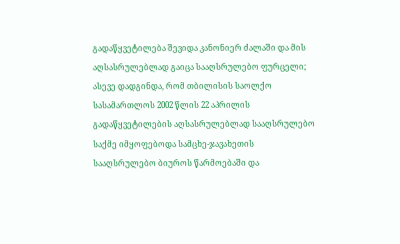გადაწყვეტილება შევიდა კანონიერ ძალაში და მის აღსასრულებლად გაიცა სააღსრულებო ფურცელი; ასევე დადგინდა, რომ თბილისის საოლქო სასამართლოს 2002 წლის 22 აპრილის გადაწყვეტილების აღსასრულებლად სააღსრულებო საქმე იმყოფებოდა სამცხე-ჯავახეთის სააღსრულებო ბიუროს წარმოებაში და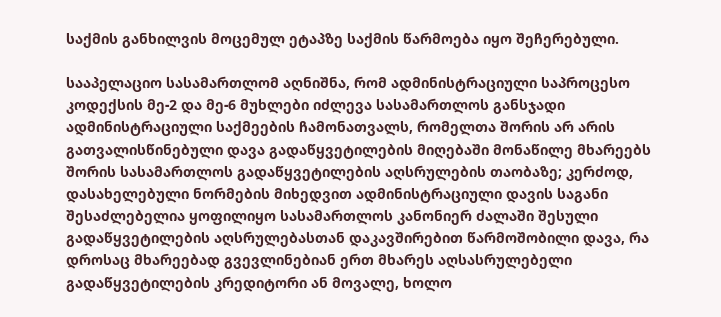საქმის განხილვის მოცემულ ეტაპზე საქმის წარმოება იყო შეჩერებული.

სააპელაციო სასამართლომ აღნიშნა, რომ ადმინისტრაციული საპროცესო კოდექსის მე-2 და მე-6 მუხლები იძლევა სასამართლოს განსჯადი ადმინისტრაციული საქმეების ჩამონათვალს, რომელთა შორის არ არის გათვალისწინებული დავა გადაწყვეტილების მიღებაში მონაწილე მხარეებს შორის სასამართლოს გადაწყვეტილების აღსრულების თაობაზე; კერძოდ, დასახელებული ნორმების მიხედვით ადმინისტრაციული დავის საგანი შესაძლებელია ყოფილიყო სასამართლოს კანონიერ ძალაში შესული გადაწყვეტილების აღსრულებასთან დაკავშირებით წარმოშობილი დავა, რა დროსაც მხარეებად გვევლინებიან ერთ მხარეს აღსასრულებელი გადაწყვეტილების კრედიტორი ან მოვალე, ხოლო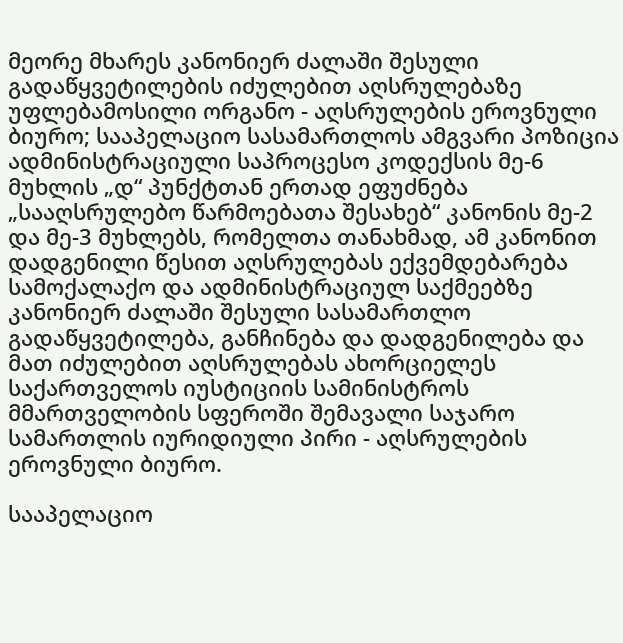მეორე მხარეს კანონიერ ძალაში შესული გადაწყვეტილების იძულებით აღსრულებაზე უფლებამოსილი ორგანო - აღსრულების ეროვნული ბიურო; სააპელაციო სასამართლოს ამგვარი პოზიცია ადმინისტრაციული საპროცესო კოდექსის მე-6 მუხლის „დ“ პუნქტთან ერთად ეფუძნება „სააღსრულებო წარმოებათა შესახებ“ კანონის მე-2 და მე-3 მუხლებს, რომელთა თანახმად, ამ კანონით დადგენილი წესით აღსრულებას ექვემდებარება სამოქალაქო და ადმინისტრაციულ საქმეებზე კანონიერ ძალაში შესული სასამართლო გადაწყვეტილება, განჩინება და დადგენილება და მათ იძულებით აღსრულებას ახორციელეს საქართველოს იუსტიციის სამინისტროს მმართველობის სფეროში შემავალი საჯარო სამართლის იურიდიული პირი - აღსრულების ეროვნული ბიურო.

სააპელაციო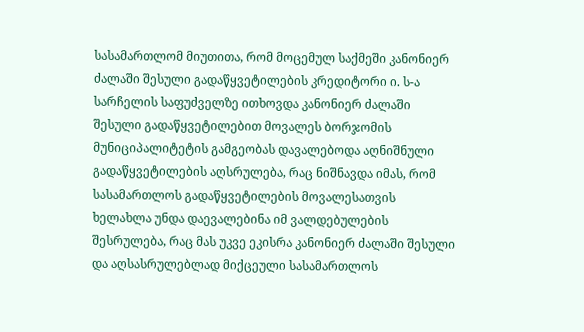სასამართლომ მიუთითა, რომ მოცემულ საქმეში კანონიერ ძალაში შესული გადაწყვეტილების კრედიტორი ი. ს-ა სარჩელის საფუძველზე ითხოვდა კანონიერ ძალაში შესული გადაწყვეტილებით მოვალეს ბორჯომის მუნიციპალიტეტის გამგეობას დავალებოდა აღნიშნული გადაწყვეტილების აღსრულება, რაც ნიშნავდა იმას, რომ სასამართლოს გადაწყვეტილების მოვალესათვის ხელახლა უნდა დაევალებინა იმ ვალდებულების შესრულება, რაც მას უკვე ეკისრა კანონიერ ძალაში შესული და აღსასრულებლად მიქცეული სასამართლოს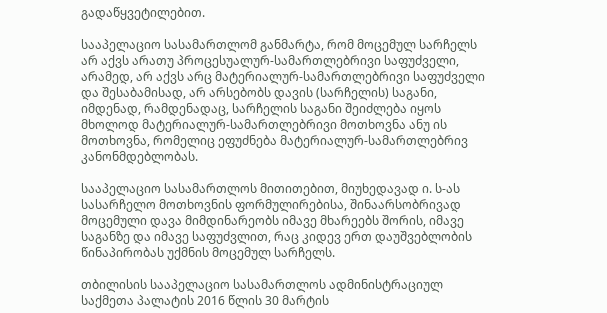გადაწყვეტილებით.

სააპელაციო სასამართლომ განმარტა, რომ მოცემულ სარჩელს არ აქვს არათუ პროცესუალურ-სამართლებრივი საფუძველი, არამედ, არ აქვს არც მატერიალურ-სამართლებრივი საფუძველი და შესაბამისად, არ არსებობს დავის (სარჩელის) საგანი, იმდენად, რამდენადაც, სარჩელის საგანი შეიძლება იყოს მხოლოდ მატერიალურ-სამართლებრივი მოთხოვნა ანუ ის მოთხოვნა, რომელიც ეფუძნება მატერიალურ-სამართლებრივ კანონმდებლობას.

სააპელაციო სასამართლოს მითითებით, მიუხედავად ი. ს-ას სასარჩელო მოთხოვნის ფორმულირებისა, შინაარსობრივად მოცემული დავა მიმდინარეობს იმავე მხარეებს შორის, იმავე საგანზე და იმავე საფუძვლით, რაც კიდევ ერთ დაუშვებლობის წინაპირობას უქმნის მოცემულ სარჩელს.

თბილისის სააპელაციო სასამართლოს ადმინისტრაციულ საქმეთა პალატის 2016 წლის 30 მარტის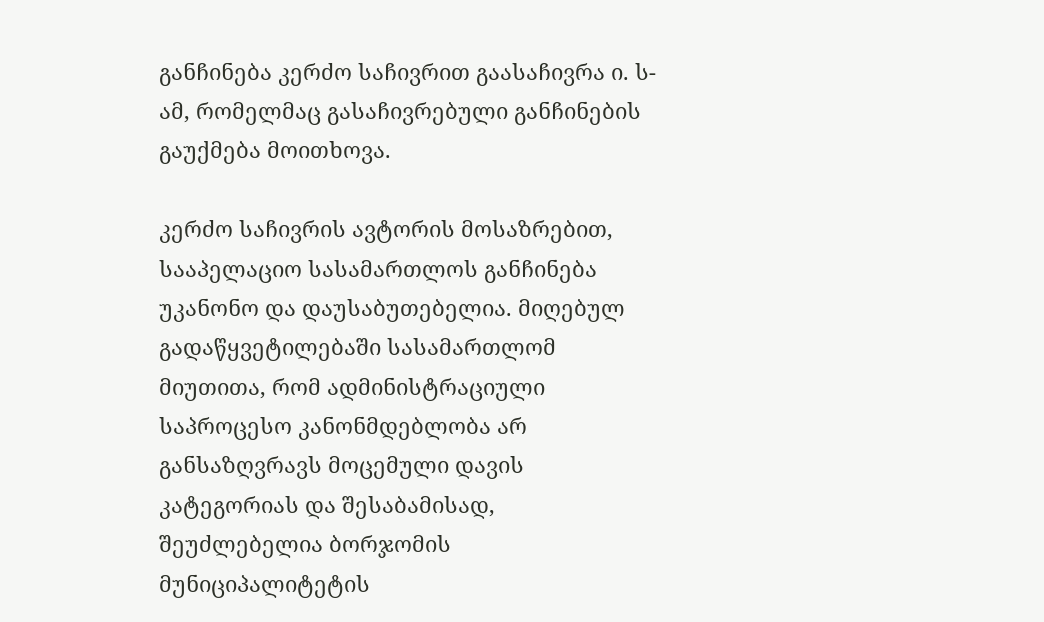განჩინება კერძო საჩივრით გაასაჩივრა ი. ს-ამ, რომელმაც გასაჩივრებული განჩინების გაუქმება მოითხოვა.

კერძო საჩივრის ავტორის მოსაზრებით, სააპელაციო სასამართლოს განჩინება უკანონო და დაუსაბუთებელია. მიღებულ გადაწყვეტილებაში სასამართლომ მიუთითა, რომ ადმინისტრაციული საპროცესო კანონმდებლობა არ განსაზღვრავს მოცემული დავის კატეგორიას და შესაბამისად, შეუძლებელია ბორჯომის მუნიციპალიტეტის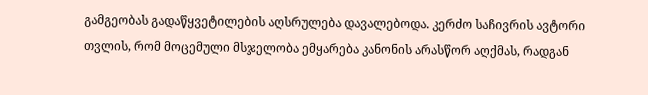გამგეობას გადაწყვეტილების აღსრულება დავალებოდა. კერძო საჩივრის ავტორი თვლის, რომ მოცემული მსჯელობა ემყარება კანონის არასწორ აღქმას, რადგან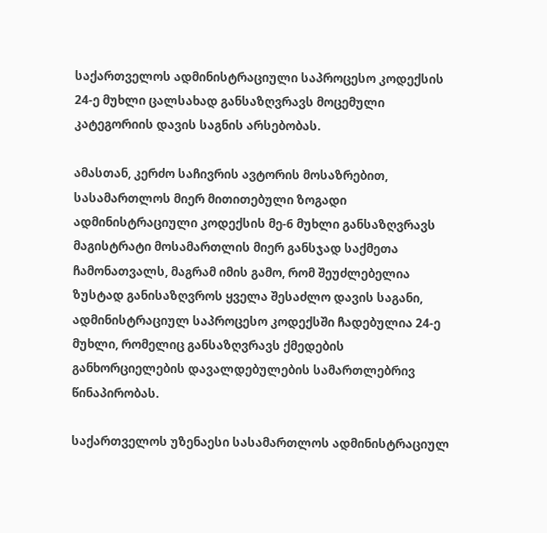საქართველოს ადმინისტრაციული საპროცესო კოდექსის 24-ე მუხლი ცალსახად განსაზღვრავს მოცემული კატეგორიის დავის საგნის არსებობას.

ამასთან, კერძო საჩივრის ავტორის მოსაზრებით, სასამართლოს მიერ მითითებული ზოგადი ადმინისტრაციული კოდექსის მე-6 მუხლი განსაზღვრავს მაგისტრატი მოსამართლის მიერ განსჯად საქმეთა ჩამონათვალს, მაგრამ იმის გამო, რომ შეუძლებელია ზუსტად განისაზღვროს ყველა შესაძლო დავის საგანი, ადმინისტრაციულ საპროცესო კოდექსში ჩადებულია 24-ე მუხლი, რომელიც განსაზღვრავს ქმედების განხორციელების დავალდებულების სამართლებრივ წინაპირობას.

საქართველოს უზენაესი სასამართლოს ადმინისტრაციულ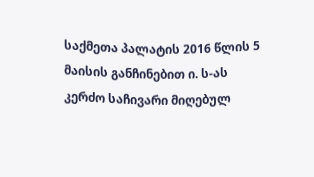საქმეთა პალატის 2016 წლის 5 მაისის განჩინებით ი. ს-ას კერძო საჩივარი მიღებულ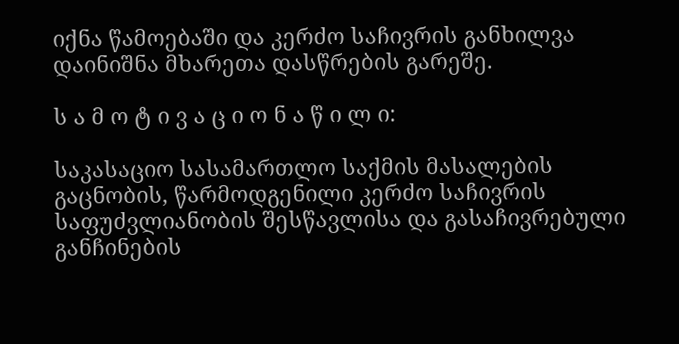იქნა წამოებაში და კერძო საჩივრის განხილვა დაინიშნა მხარეთა დასწრების გარეშე.

ს ა მ ო ტ ი ვ ა ც ი ო ნ ა წ ი ლ ი:

საკასაციო სასამართლო საქმის მასალების გაცნობის, წარმოდგენილი კერძო საჩივრის საფუძვლიანობის შესწავლისა და გასაჩივრებული განჩინების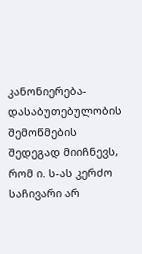კანონიერება-დასაბუთებულობის შემოწმების შედეგად მიიჩნევს, რომ ი. ს-ას კერძო საჩივარი არ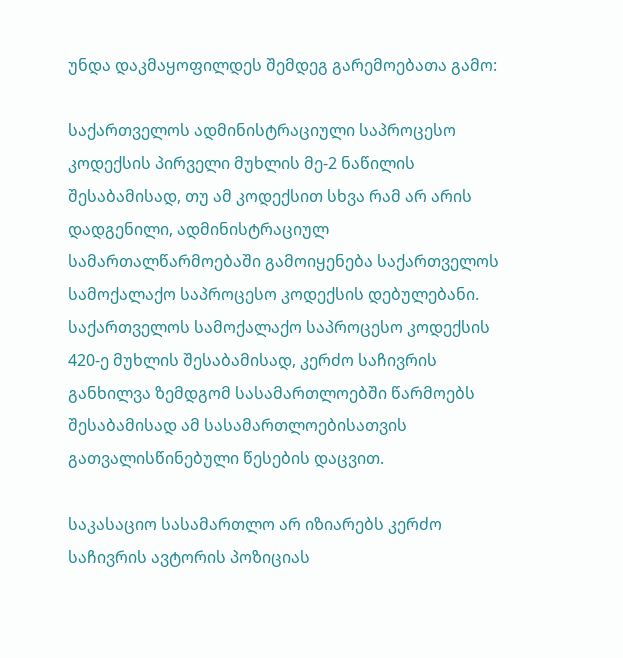უნდა დაკმაყოფილდეს შემდეგ გარემოებათა გამო:

საქართველოს ადმინისტრაციული საპროცესო კოდექსის პირველი მუხლის მე-2 ნაწილის შესაბამისად, თუ ამ კოდექსით სხვა რამ არ არის დადგენილი, ადმინისტრაციულ სამართალწარმოებაში გამოიყენება საქართველოს სამოქალაქო საპროცესო კოდექსის დებულებანი. საქართველოს სამოქალაქო საპროცესო კოდექსის 420-ე მუხლის შესაბამისად, კერძო საჩივრის განხილვა ზემდგომ სასამართლოებში წარმოებს შესაბამისად ამ სასამართლოებისათვის გათვალისწინებული წესების დაცვით.

საკასაციო სასამართლო არ იზიარებს კერძო საჩივრის ავტორის პოზიციას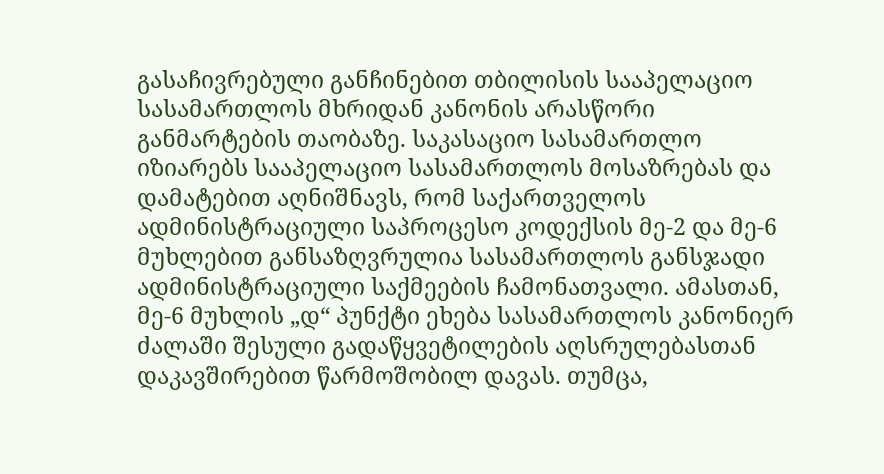გასაჩივრებული განჩინებით თბილისის სააპელაციო სასამართლოს მხრიდან კანონის არასწორი განმარტების თაობაზე. საკასაციო სასამართლო იზიარებს სააპელაციო სასამართლოს მოსაზრებას და დამატებით აღნიშნავს, რომ საქართველოს ადმინისტრაციული საპროცესო კოდექსის მე-2 და მე-6 მუხლებით განსაზღვრულია სასამართლოს განსჯადი ადმინისტრაციული საქმეების ჩამონათვალი. ამასთან, მე-6 მუხლის „დ“ პუნქტი ეხება სასამართლოს კანონიერ ძალაში შესული გადაწყვეტილების აღსრულებასთან დაკავშირებით წარმოშობილ დავას. თუმცა,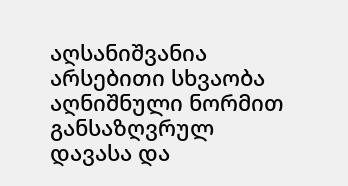აღსანიშვანია არსებითი სხვაობა აღნიშნული ნორმით განსაზღვრულ დავასა და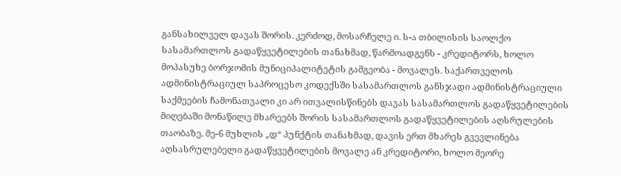განსახილველ დავას შორის. კერძოდ, მოსარჩელე ი. ს-ა თბილისის საოლქო სასამართლოს გადაწყვეტილების თანახმად, წარმოადგენს - კრედიტორს, ხოლო მოპასუხე ბორჯომის მუნიციპალიტეტის გამგეობა - მოვალეს. საქართველოს ადმინისტრაციულ საპროცესო კოდექსში სასამართლოს განსჯადი ადმინისტრაციული საქმეების ჩამონათვალი კი არ ითვალისწინებს დავას სასამართლოს გადაწყვეტილების მიღებაში მონაწილე მხარეებს შორის სასამართლოს გადაწყვეტილების აღსრულების თაობაზე. მე-6 მუხლის „დ“ პუნქტის თანახმად, დავის ერთ მხარეს გვევლინება აღსასრულებელი გადაწყვეტილების მოვალე ან კრედიტორი, ხოლო მეორე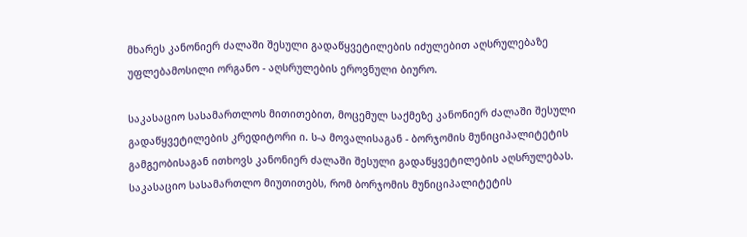მხარეს კანონიერ ძალაში შესული გადაწყვეტილების იძულებით აღსრულებაზე უფლებამოსილი ორგანო - აღსრულების ეროვნული ბიურო.

საკასაციო სასამართლოს მითითებით, მოცემულ საქმეზე კანონიერ ძალაში შესული გადაწყვეტილების კრედიტორი ი. ს-ა მოვალისაგან - ბორჯომის მუნიციპალიტეტის გამგეობისაგან ითხოვს კანონიერ ძალაში შესული გადაწყვეტილების აღსრულებას. საკასაციო სასამართლო მიუთითებს, რომ ბორჯომის მუნიციპალიტეტის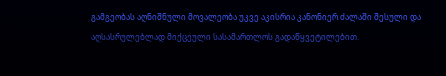გამგეობას აღნიშნული მოვალეობა უკვე აკისრია კანონიერ ძალაში შესული და აღსასრულებლად მიქცეული სასამართლოს გადაწყვეტილებით.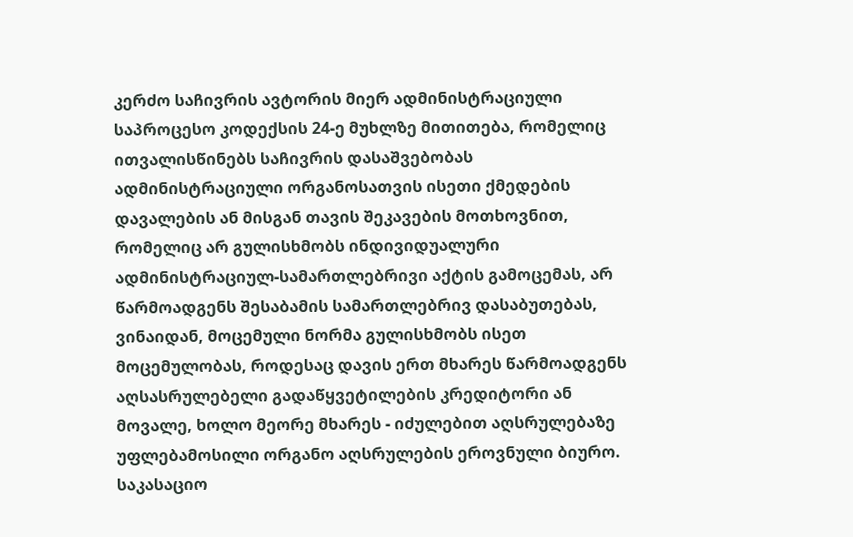კერძო საჩივრის ავტორის მიერ ადმინისტრაციული საპროცესო კოდექსის 24-ე მუხლზე მითითება, რომელიც ითვალისწინებს საჩივრის დასაშვებობას ადმინისტრაციული ორგანოსათვის ისეთი ქმედების დავალების ან მისგან თავის შეკავების მოთხოვნით, რომელიც არ გულისხმობს ინდივიდუალური ადმინისტრაციულ-სამართლებრივი აქტის გამოცემას, არ წარმოადგენს შესაბამის სამართლებრივ დასაბუთებას, ვინაიდან, მოცემული ნორმა გულისხმობს ისეთ მოცემულობას, როდესაც დავის ერთ მხარეს წარმოადგენს აღსასრულებელი გადაწყვეტილების კრედიტორი ან მოვალე, ხოლო მეორე მხარეს - იძულებით აღსრულებაზე უფლებამოსილი ორგანო აღსრულების ეროვნული ბიურო. საკასაციო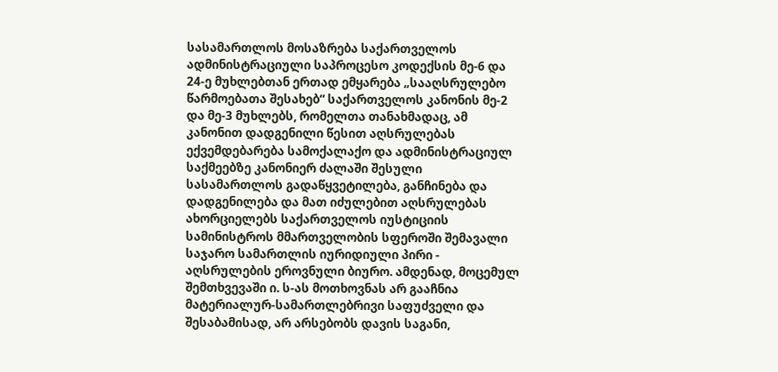სასამართლოს მოსაზრება საქართველოს ადმინისტრაციული საპროცესო კოდექსის მე-6 და 24-ე მუხლებთან ერთად ემყარება „სააღსრულებო წარმოებათა შესახებ“ საქართველოს კანონის მე-2 და მე-3 მუხლებს, რომელთა თანახმადაც, ამ კანონით დადგენილი წესით აღსრულებას ექვემდებარება სამოქალაქო და ადმინისტრაციულ საქმეებზე კანონიერ ძალაში შესული სასამართლოს გადაწყვეტილება, განჩინება და დადგენილება და მათ იძულებით აღსრულებას ახორციელებს საქართველოს იუსტიციის სამინისტროს მმართველობის სფეროში შემავალი საჯარო სამართლის იურიდიული პირი - აღსრულების ეროვნული ბიურო. ამდენად, მოცემულ შემთხვევაში ი. ს-ას მოთხოვნას არ გააჩნია მატერიალურ-სამართლებრივი საფუძველი და შესაბამისად, არ არსებობს დავის საგანი,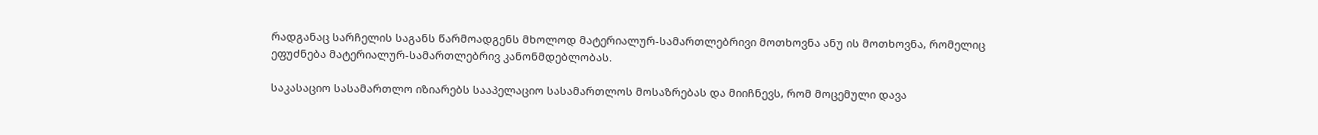რადგანაც სარჩელის საგანს წარმოადგენს მხოლოდ მატერიალურ-სამართლებრივი მოთხოვნა ანუ ის მოთხოვნა, რომელიც ეფუძნება მატერიალურ-სამართლებრივ კანონმდებლობას.

საკასაციო სასამართლო იზიარებს სააპელაციო სასამართლოს მოსაზრებას და მიიჩნევს, რომ მოცემული დავა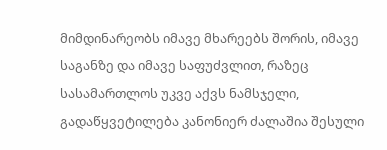მიმდინარეობს იმავე მხარეებს შორის, იმავე საგანზე და იმავე საფუძვლით, რაზეც სასამართლოს უკვე აქვს ნამსჯელი, გადაწყვეტილება კანონიერ ძალაშია შესული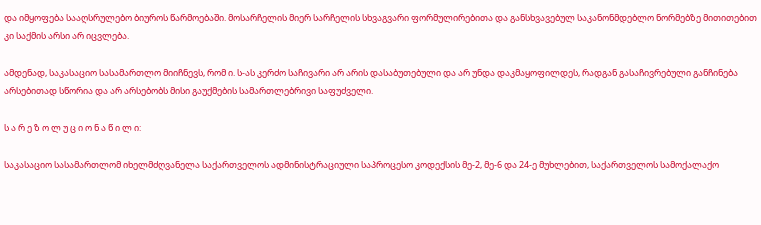და იმყოფება სააღსრულებო ბიუროს წარმოებაში. მოსარჩელის მიერ სარჩელის სხვაგვარი ფორმულირებითა და განსხვავებულ საკანონმდებლო ნორმებზე მითითებით კი საქმის არსი არ იცვლება.

ამდენად, საკასაციო სასამართლო მიიჩნევს, რომ ი. ს-ას კერძო საჩივარი არ არის დასაბუთებული და არ უნდა დაკმაყოფილდეს, რადგან გასაჩივრებული განჩინება არსებითად სწორია და არ არსებობს მისი გაუქმების სამართლებრივი საფუძველი.

ს ა რ ე ზ ო ლ უ ც ი ო ნ ა წ ი ლ ი:

საკასაციო სასამართლომ იხელმძღვანელა საქართველოს ადმინისტრაციული საპროცესო კოდექსის მე-2, მე-6 და 24-ე მუხლებით, საქართველოს სამოქალაქო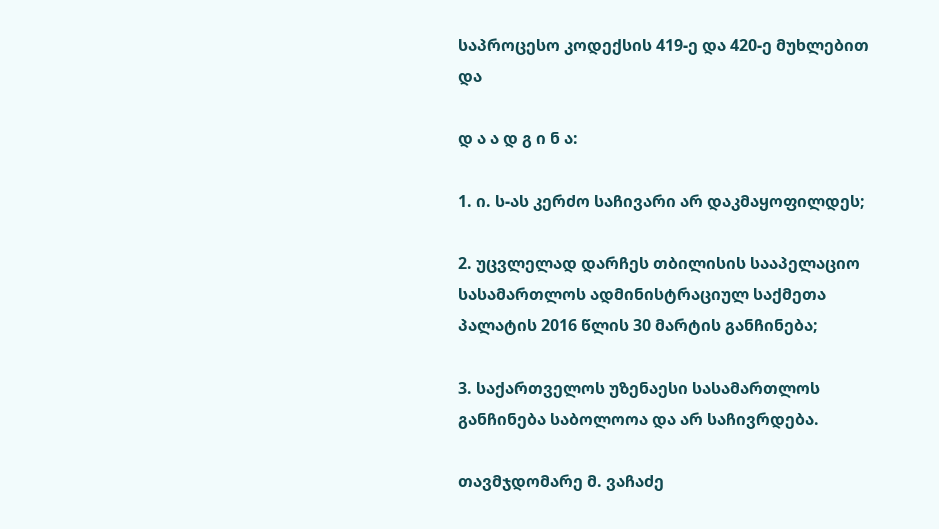საპროცესო კოდექსის 419-ე და 420-ე მუხლებით და

დ ა ა დ გ ი ნ ა:

1. ი. ს-ას კერძო საჩივარი არ დაკმაყოფილდეს;

2. უცვლელად დარჩეს თბილისის სააპელაციო სასამართლოს ადმინისტრაციულ საქმეთა პალატის 2016 წლის 30 მარტის განჩინება;

3. საქართველოს უზენაესი სასამართლოს განჩინება საბოლოოა და არ საჩივრდება.

თავმჯდომარე მ. ვაჩაძე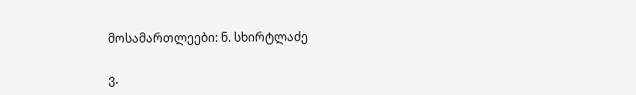მოსამართლეები: ნ. სხირტლაძე

ვ.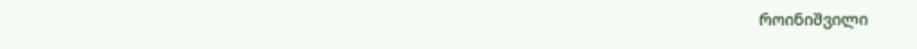როინიშვილი